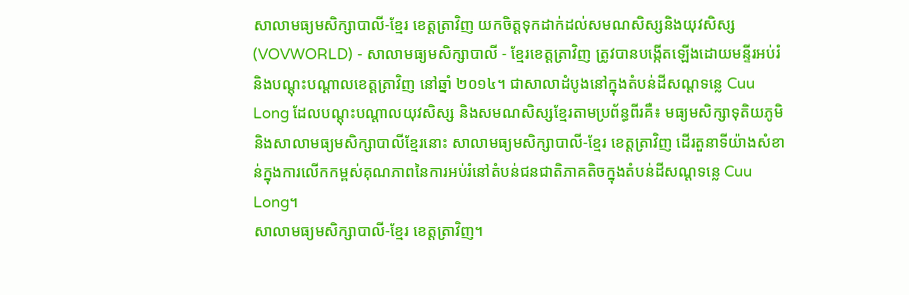សាលាមធ្យមសិក្សាបាលី-ខ្មែរ ខេត្តត្រាវិញ យកចិត្តទុកដាក់ដល់សមណសិស្សនិងយុវសិស្ស
(VOVWORLD) - សាលាមធ្យមសិក្សាបាលី - ខ្មែរខេត្តត្រាវិញ ត្រូវបានបង្កើតឡើងដោយមន្ទីរអប់រំនិងបណ្តុះបណ្តាលខេត្តត្រាវិញ នៅឆ្នាំ ២០១៤។ ជាសាលាដំបូងនៅក្នុងតំបន់ដីសណ្ដទន្លេ Cuu Long ដែលបណ្តុះបណ្តាលយុវសិស្ស និងសមណសិស្សខ្មែរតាមប្រព័ន្ធពីរគឺ៖ មធ្យមសិក្សាទុតិយភូមិ និងសាលាមធ្យមសិក្សាបាលីខ្មែរនោះ សាលាមធ្យមសិក្សាបាលី-ខ្មែរ ខេត្តត្រាវិញ ដើរតួនាទីយ៉ាងសំខាន់ក្នុងការលើកកម្ពស់គុណភាពនៃការអប់រំនៅតំបន់ជនជាតិភាគតិចក្នុងតំបន់ដីសណ្តទន្លេ Cuu Long។
សាលាមធ្យមសិក្សាបាលី-ខ្មែរ ខេត្តត្រាវិញ។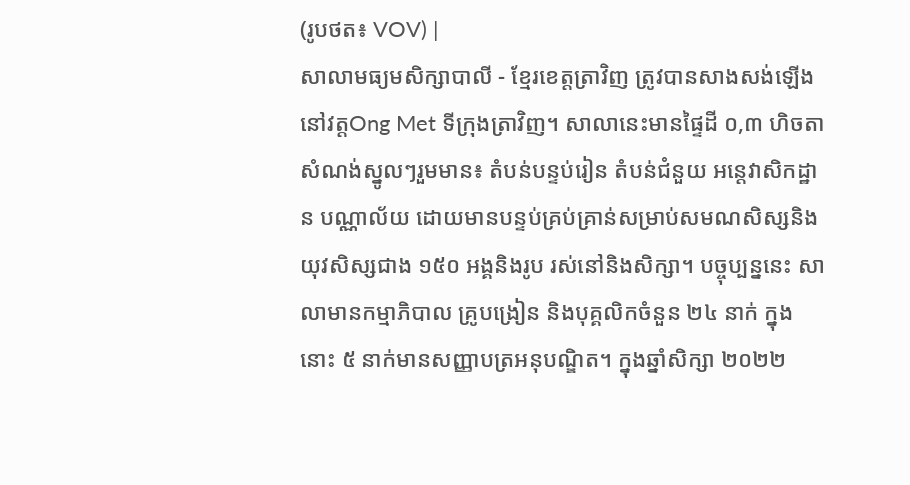(រូបថត៖ VOV) |
សាលាមធ្យមសិក្សាបាលី - ខ្មែរខេត្តត្រាវិញ ត្រូវបានសាងសង់ឡើងនៅវត្តOng Met ទីក្រុងត្រាវិញ។ សាលានេះមានផ្ទៃដី ០,៣ ហិចតា សំណង់ស្នូលៗរួមមាន៖ តំបន់បន្ទប់រៀន តំបន់ជំនួយ អន្តេវាសិកដ្ឋាន បណ្ណាល័យ ដោយមានបន្ទប់គ្រប់គ្រាន់សម្រាប់សមណសិស្សនិងយុវសិស្សជាង ១៥០ អង្គនិងរូប រស់នៅនិងសិក្សា។ បច្ចុប្បន្ននេះ សាលាមានកម្មាភិបាល គ្រូបង្រៀន និងបុគ្គលិកចំនួន ២៤ នាក់ ក្នុងនោះ ៥ នាក់មានសញ្ញាបត្រអនុបណ្ឌិត។ ក្នុងឆ្នាំសិក្សា ២០២២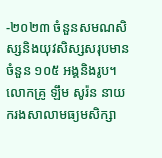-២០២៣ ចំនួនសមណសិស្សនិងយុវសិស្សសរុបមានចំនួន ១០៥ អង្គនិងរូប។ លោកគ្រូ ឡឹម សូរ៉ន នាយករងសាលាមធ្យមសិក្សា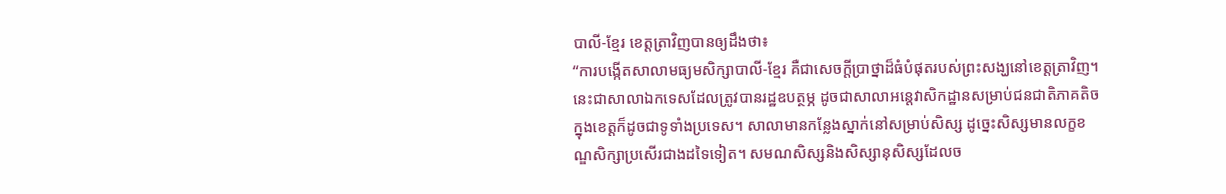បាលី-ខ្មែរ ខេត្តត្រាវិញបានឲ្យដឹងថា៖
“ការបង្កើតសាលាមធ្យមសិក្សាបាលី-ខ្មែរ គឺជាសេចក្តីប្រាថ្នាដ៏ធំបំផុតរបស់ព្រះសង្ឃនៅខេត្តត្រាវិញ។ នេះជាសាលាឯកទេសដែលត្រូវបានរដ្ឋឧបត្ថម្ភ ដូចជាសាលាអន្តេវាសិកដ្ឋានសម្រាប់ជនជាតិភាគតិចក្នុងខេត្តក៏ដូចជាទូទាំងប្រទេស។ សាលាមានកន្លែងស្នាក់នៅសម្រាប់សិស្ស ដូច្នេះសិស្សមានលក្ខខណ្ឌសិក្សាប្រសើរជាងដទៃទៀត។ សមណសិស្សនិងសិស្សានុសិស្សដែលច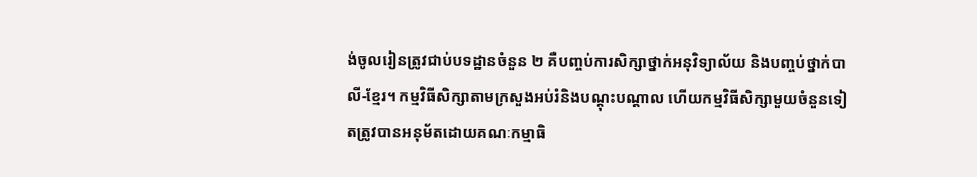ង់ចូលរៀនត្រូវជាប់បទដ្ឋានចំនួន ២ គឺបញ្ចប់ការសិក្សាថ្នាក់អនុវិទ្យាល័យ និងបញ្ចប់ថ្នាក់បាលី-ខ្មែរ។ កម្មវិធីសិក្សាតាមក្រសួងអប់រំនិងបណ្តុះបណ្តាល ហើយកម្មវិធីសិក្សាមួយចំនួនទៀតត្រូវបានអនុម័តដោយគណៈកម្មាធិ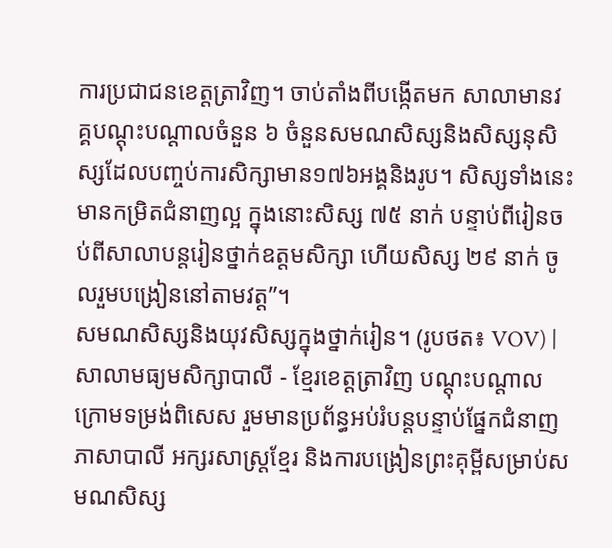ការប្រជាជនខេត្តត្រាវិញ។ ចាប់តាំងពីបង្កើតមក សាលាមានវគ្គបណ្ដុះបណ្ដាលចំនួន ៦ ចំនួនសមណសិស្សនិងសិស្សនុសិស្សដែលបញ្ចប់ការសិក្សាមាន១៧៦អង្គនិងរូប។ សិស្សទាំងនេះមានកម្រិតជំនាញល្អ ក្នុងនោះសិស្ស ៧៥ នាក់ បន្ទាប់ពីរៀនចប់ពីសាលាបន្តរៀនថ្នាក់ឧត្តមសិក្សា ហើយសិស្ស ២៩ នាក់ ចូលរួមបង្រៀននៅតាមវត្ត”។
សមណសិស្សនិងយុវសិស្សក្នុងថ្នាក់រៀន។ (រូបថត៖ VOV) |
សាលាមធ្យមសិក្សាបាលី - ខ្មែរខេត្តត្រាវិញ បណ្តុះបណ្តាលក្រោមទម្រង់ពិសេស រួមមានប្រព័ន្ធអប់រំបន្តបន្ទាប់ផ្នែកជំនាញភាសាបាលី អក្សរសាស្រ្តខ្មែរ និងការបង្រៀនព្រះគុម្ពីសម្រាប់សមណសិស្ស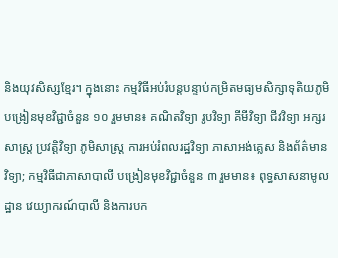និងយុវសិស្សខ្មែរ។ ក្នុងនោះ កម្មវិធីអប់រំបន្តបន្ទាប់កម្រិតមធ្យមសិក្សាទុតិយភូមិ បង្រៀនមុខវិជ្ជាចំនួន ១០ រួមមាន៖ គណិតវិទ្យា រូបវិទ្យា គីមីវិទ្យា ជីវវិទ្យា អក្សរសាស្ត្រ ប្រវត្តិវិទ្យា ភូមិសាស្ត្រ ការអប់រំពលរដ្ឋវិទ្យា ភាសាអង់គ្លេស និងព័ត៌មានវិទ្យា; កម្មវិធីជាភាសាបាលី បង្រៀនមុខវិជ្ជាចំនួន ៣ រួមមាន៖ ពុទ្ធសាសនាមូលដ្ឋាន វេយ្យាករណ៍បាលី និងការបក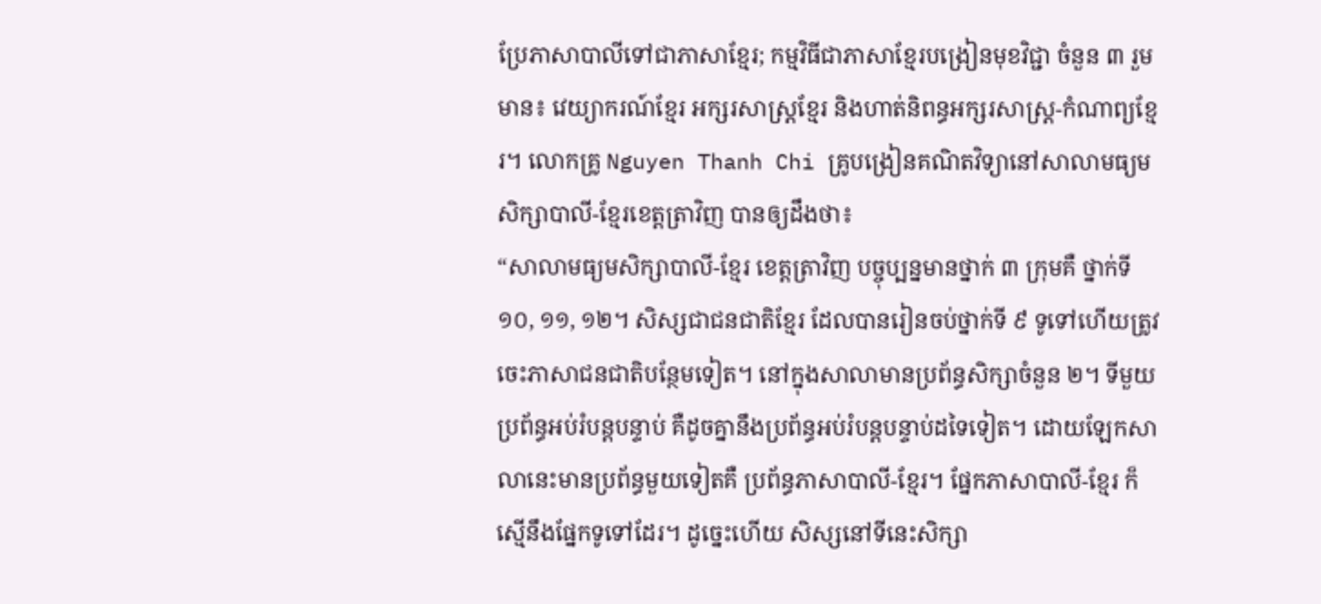ប្រែភាសាបាលីទៅជាភាសាខ្មែរ; កម្មវិធីជាភាសាខ្មែរបង្រៀនមុខវិជ្ជា ចំនួន ៣ រួមមាន៖ វេយ្យាករណ៍ខ្មែរ អក្សរសាស្រ្តខ្មែរ និងហាត់និពន្ធអក្សរសាស្ត្រ-កំណាព្យខ្មែរ។ លោកគ្រូ Nguyen Thanh Chi គ្រូបង្រៀនគណិតវិទ្យានៅសាលាមធ្យមសិក្សាបាលី-ខ្មែរខេត្តត្រាវិញ បានឲ្យដឹងថា៖
“សាលាមធ្យមសិក្សាបាលី-ខ្មែរ ខេត្តត្រាវិញ បច្ចុប្បន្នមានថ្នាក់ ៣ ក្រុមគឺ ថ្នាក់ទី១០, ១១, ១២។ សិស្សជាជនជាតិខ្មែរ ដែលបានរៀនចប់ថ្នាក់ទី ៩ ទូទៅហើយត្រូវចេះភាសាជនជាតិបន្ថែមទៀត។ នៅក្នុងសាលាមានប្រព័ន្ធសិក្សាចំនួន ២។ ទីមួយ ប្រព័ន្ធអប់រំបន្តបន្ទាប់ គឺដូចគ្នានឹងប្រព័ន្ធអប់រំបន្តបន្ទាប់ដទៃទៀត។ ដោយឡែកសាលានេះមានប្រព័ន្ធមួយទៀតគឺ ប្រព័ន្ធភាសាបាលី-ខ្មែរ។ ផ្នែកភាសាបាលី-ខ្មែរ ក៏ស្មើនឹងផ្នែកទូទៅដែរ។ ដូច្នេះហើយ សិស្សនៅទីនេះសិក្សា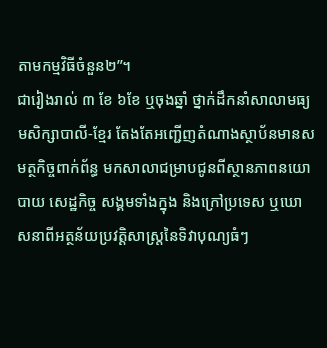តាមកម្មវិធីចំនួន២”។
ជារៀងរាល់ ៣ ខែ ៦ខែ ឬចុងឆ្នាំ ថ្នាក់ដឹកនាំសាលាមធ្យមសិក្សាបាលី-ខ្មែរ តែងតែអញ្ជើញតំណាងស្ថាប័នមានសមត្ថកិច្ចពាក់ព័ន្ធ មកសាលាជម្រាបជូនពីស្ថានភាពនយោបាយ សេដ្ឋកិច្ច សង្គមទាំងក្នុង និងក្រៅប្រទេស ឬឃោសនាពីអត្ថន័យប្រវត្តិសាស្ត្រនៃទិវាបុណ្យធំៗ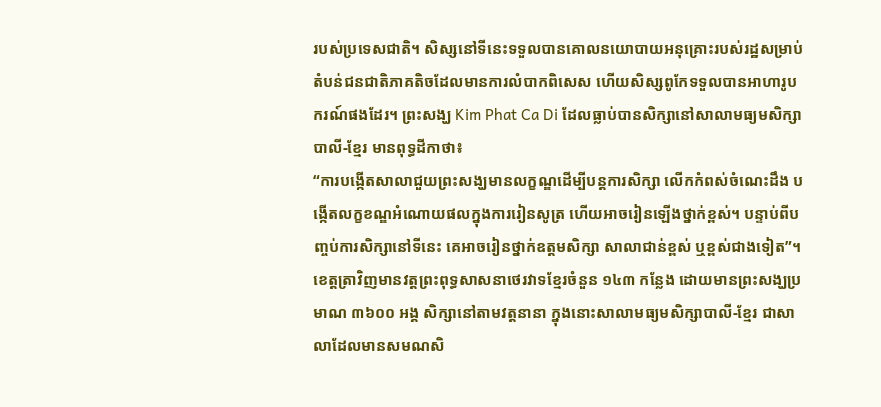របស់ប្រទេសជាតិ។ សិស្សនៅទីនេះទទួលបានគោលនយោបាយអនុគ្រោះរបស់រដ្ឋសម្រាប់តំបន់ជនជាតិភាគតិចដែលមានការលំបាកពិសេស ហើយសិស្សពូកែទទួលបានអាហារូបករណ៍ផងដែរ។ ព្រះសង្ឃ Kim Phat Ca Di ដែលធ្លាប់បានសិក្សានៅសាលាមធ្យមសិក្សាបាលី-ខ្មែរ មានពុទ្ធដីកាថា៖
“ការបង្កើតសាលាជួយព្រះសង្ឃមានលក្ខណ្ឌដើម្បីបន្តការសិក្សា លើកកំពស់ចំណេះដឹង បង្កើតលក្ខខណ្ឌអំណោយផលក្នុងការរៀនសូត្រ ហើយអាចរៀនឡើងថ្នាក់ខ្ពស់។ បន្ទាប់ពីបញ្ចប់ការសិក្សានៅទីនេះ គេអាចរៀនថ្នាក់ឧត្តមសិក្សា សាលាជាន់ខ្ពស់ ឬខ្ពស់ជាងទៀត”។
ខេត្តត្រាវិញមានវត្តព្រះពុទ្ធសាសនាថេរវាទខ្មែរចំនួន ១៤៣ កន្លែង ដោយមានព្រះសង្ឃប្រមាណ ៣៦០០ អង្គ សិក្សានៅតាមវត្តនានា ក្នុងនោះសាលាមធ្យមសិក្សាបាលី-ខ្មែរ ជាសាលាដែលមានសមណសិ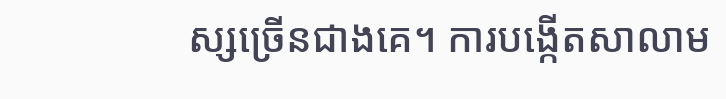ស្សច្រើនជាងគេ។ ការបង្កើតសាលាម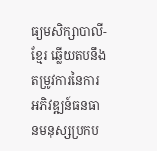ធ្យមសិក្សាបាលី-ខ្មែរ ឆ្លើយតបនឹងតម្រូវការនៃការអភិវឌ្ឍន៍ធនធានមនុស្សប្រកប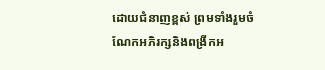ដោយជំនាញខ្ពស់ ព្រមទាំងរួមចំណែកអភិរក្សនិងពង្រីកអ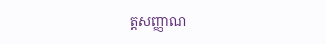ត្តសញ្ញាណ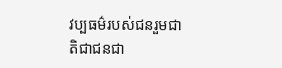វប្បធម៌របស់ជនរួមជាតិជាជនជា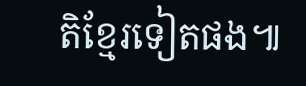តិខ្មែរទៀតផង៕